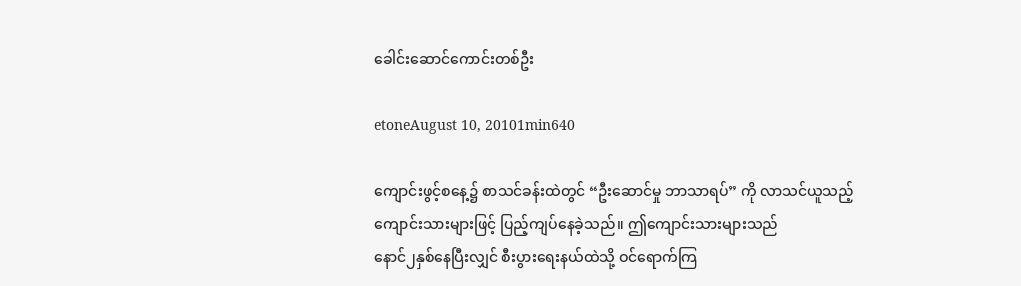ခေါင်းဆောင်ကောင်းတစ်ဦး

etoneAugust 10, 20101min640

ကျောင်းဖွင့်စနေ့၌ စာသင်ခန်းထဲတွင် “ဦးဆောင်မှု ဘာသာရပ်” ကို လာသင်ယူသည့်
ကျောင်းသားများဖြင့် ပြည့်ကျပ်နေခဲ့သည်။ ဤကျောင်းသားများသည်
နောင်၂နှစ်နေပြီးလျှင် စီးပွားရေးနယ်ထဲသို့ ဝင်ရောက်ကြ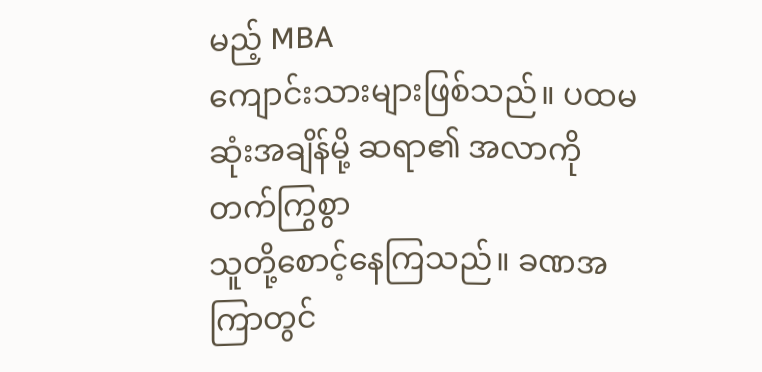မည့် MBA
ကျောင်းသားများဖြစ်သည်။ ပထမဆုံးအချိန်မို့ ဆရာ၏ အလာကို တက်ကြွစွာ
သူတို့စောင့်နေကြသည်။ ခဏအကြာတွင်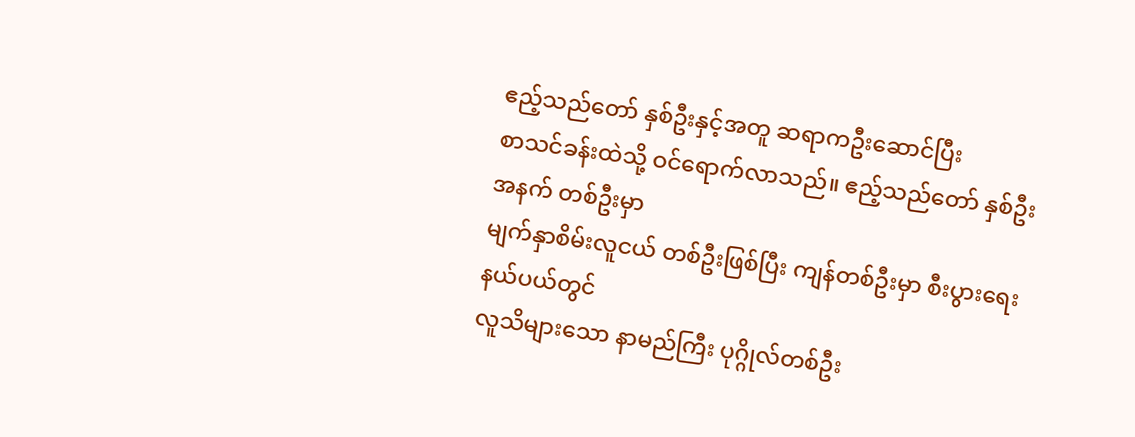ဧည့်သည်တော် နှစ်ဦးနှင့်အတူ ဆရာကဦးဆောင်ပြီး
စာသင်ခန်းထဲသို့ ဝင်ရောက်လာသည်။ ဧည့်သည်တော် နှစ်ဦးအနက် တစ်ဦးမှာ
မျက်နှာစိမ်းလူငယ် တစ်ဦးဖြစ်ပြီး ကျန်တစ်ဦးမှာ စီးပွားရေး နယ်ပယ်တွင်
လူသိများသော နာမည်ကြီး ပုဂ္ဂိုလ်တစ်ဦး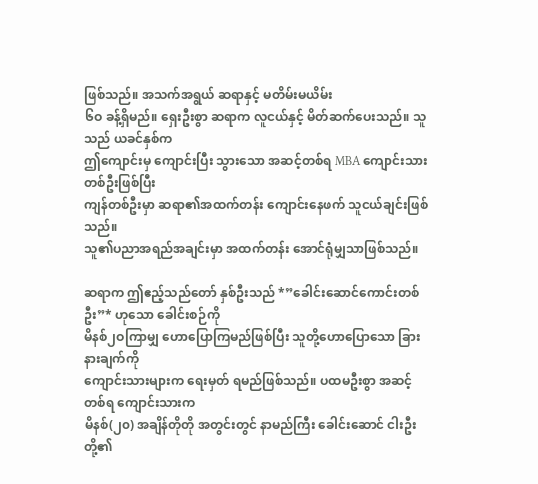ဖြစ်သည်။ အသက်အရွယ် ဆရာနှင့် မတိမ်းမယိမ်း
၆ဝ ခန့်ရှိမည်။ ရှေးဦးစွာ ဆရာက လူငယ်နှင့် မိတ်ဆက်ပေးသည်။ သူသည် ယခင်နှစ်က
ဤကျောင်းမှ ကျောင်းပြီး သွားသော အဆင့်တစ်ရ MBA ကျောင်းသား တစ်ဦးဖြစ်ပြီး
ကျန်တစ်ဦးမှာ ဆရာ၏အထက်တန်း ကျောင်းနေဖက် သူငယ်ချင်းဖြစ်သည်။
သူ၏ပညာအရည်အချင်းမှာ အထက်တန်း အောင်ရုံမျှသာဖြစ်သည်။

ဆရာက ဤဧည့်သည်တော် နှစ်ဦးသည် *”ခေါင်းဆောင်ကောင်းတစ်ဦး”* ဟုသော ခေါင်းစဉ်ကို
မိနစ်၂ဝကြာမျှ ဟောပြောကြမည်ဖြစ်ပြီး သူတို့ဟောပြောသော ခြားနားချက်ကို
ကျောင်းသားများက ရေးမှတ် ရမည်ဖြစ်သည်။ ပထမဦးစွာ အဆင့်တစ်ရ ကျောင်းသားက
မိနစ်(၂၀) အချိန်တိုတို အတွင်းတွင် နာမည်ကြီး ခေါင်းဆောင် ငါးဦးတို့၏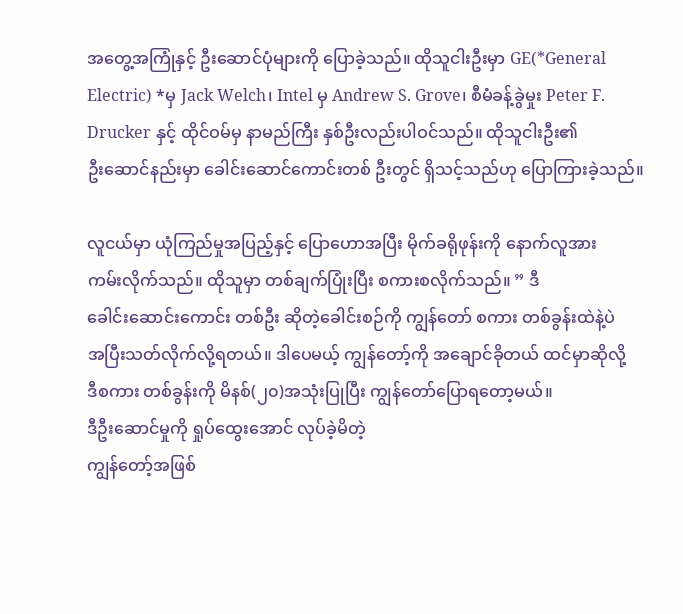အတွေ့အကြုံနှင့် ဦးဆောင်ပုံများကို ပြောခဲ့သည်။ ထိုသူငါးဦးမှာ GE(*General
Electric) *မှ Jack Welch၊ Intel မှ Andrew S. Grove၊ စီမံခန့်ခွဲမှုး Peter F.
Drucker နှင့် ထိုင်ဝမ်မှ နာမည်ကြီး နှစ်ဦးလည်းပါဝင်သည်။ ထိုသူငါးဦး၏
ဦးဆောင်နည်းမှာ ခေါင်းဆောင်ကောင်းတစ် ဦးတွင် ရှိသင့်သည်ဟု ပြောကြားခဲ့သည်။

လူငယ်မှာ ယုံကြည်မှုအပြည့်နှင့် ပြောဟောအပြီး မိုက်ခရိုဖုန်းကို နောက်လူအား
ကမ်းလိုက်သည်။ ထိုသူမှာ တစ်ချက်ပြုံးပြီး စကားစလိုက်သည်။ ” ဒီ
ခေါင်းဆောင်းကောင်း တစ်ဦး ဆိုတဲ့ခေါင်းစဉ်ကို ကျွန်တော် စကား တစ်ခွန်းထဲနဲ့ပဲ
အပြီးသတ်လိုက်လို့ရတယ်။ ဒါပေမယ့် ကျွန်တော့်ကို အချောင်ခိုတယ် ထင်မှာဆိုလို့
ဒီစကား တစ်ခွန်းကို မိနစ်(၂၀)အသုံးပြုပြီး ကျွန်တော်ပြောရတော့မယ်။
ဒီဦးဆောင်မှုကို ရှုပ်ထွေးအောင် လုပ်ခဲ့မိတဲ့
ကျွန်တော့်အဖြစ်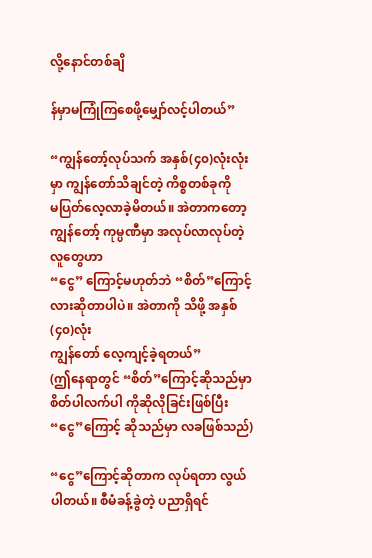လို့နောင်တစ်ချိ

န်မှာမကြုံကြစေဖို့မျှော်လင့်ပါတယ်”

“ကျွန်တော့်လုပ်သက် အနှစ်(၄၀)လုံးလုံးမှာ ကျွန်တော်သိချင်တဲ့ ကိစ္စတစ်ခုကို
မပြတ်လေ့လာခဲ့မိတယ်။ အဲတာကတော့ ကျွန်တော့် ကုမ္ပဏီမှာ အလုပ်လာလုပ်တဲ့ လူတွေဟာ
“ငွေ” ကြောင့်မဟုတ်ဘဲ “စိတ်”ကြောင့်လားဆိုတာပါပဲ။ အဲတာကို သိဖို့ အနှစ်(၄၀)လုံး
ကျွန်တော် လေ့ကျင့်ခဲ့ရတယ်”
(ဤနေရာတွင် “စိတ်”ကြောင့်ဆိုသည်မှာ စိတ်ပါလက်ပါ ကိုဆိုလိုခြင်းဖြစ်ပြီး
“ငွေ”ကြောင့် ဆိုသည်မှာ လခဖြစ်သည်)

“ငွေ”ကြောင့်ဆိုတာက လုပ်ရတာ လွယ်ပါတယ်။ စီမံခန့်ခွဲတဲ့ ပညာရှိရင်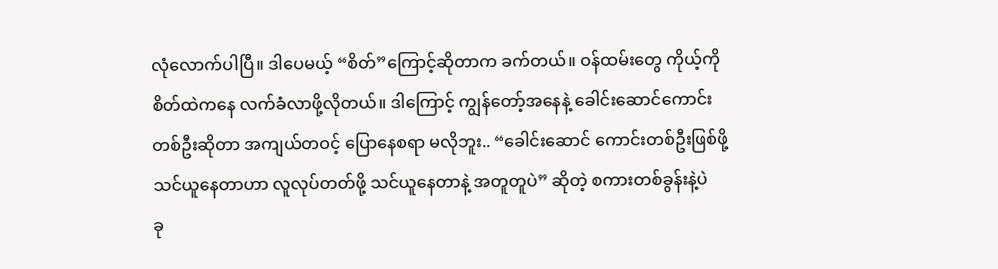လုံလောက်ပါပြီ။ ဒါပေမယ့် “စိတ်”ကြောင့်ဆိုတာက ခက်တယ်။ ဝန်ထမ်းတွေ ကိုယ့်ကို
စိတ်ထဲကနေ လက်ခံလာဖို့လိုတယ်။ ဒါကြောင့် ကျွန်တော့်အနေနဲ့ ခေါင်းဆောင်ကောင်း
တစ်ဦးဆိုတာ အကျယ်တဝင့် ပြောနေစရာ မလိုဘူး.. “ခေါင်းဆောင် ကောင်းတစ်ဦးဖြစ်ဖို့
သင်ယူနေတာဟာ လူလုပ်တတ်ဖို့ သင်ယူနေတာနဲ့ အတူတူပဲ” ဆိုတဲ့ စကားတစ်ခွန်းနဲ့ပဲ
ခု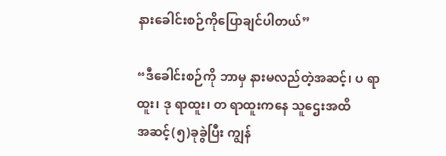နားခေါင်းစဉ်ကိုပြောချင်ပါတယ်”

“ဒီခေါင်းစဉ်ကို ဘာမှ နားမလည်တဲ့အဆင့်၊ ပ ရာထူး၊ ဒု ရာထူး၊ တ ရာထူးကနေ သူဌေးအထိ
အဆင့်(၅)ခုခွဲပြီး ကျွန်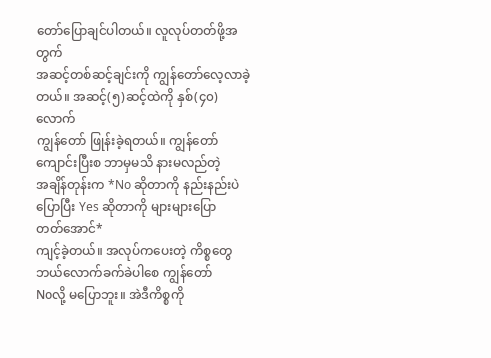တော်ပြောချင်ပါတယ်။ လူလုပ်တတ်ဖို့အတွက်
အဆင့်တစ်ဆင့်ချင်းကို ကျွန်တော်လေ့လာခဲ့တယ်။ အဆင့်(၅)ဆင့်ထဲကို နှစ်(၄၀)လောက်
ကျွန်တော် ဖြုန်းခဲ့ရတယ်။ ကျွန်တော်ကျောင်းပြီးစ ဘာမှမသိ နားမလည်တဲ့
အချိန်တုန်းက *No ဆိုတာကို နည်းနည်းပဲ ပြောပြီး Yes ဆိုတာကို များများပြော
တတ်အောင်*
ကျင့်ခဲ့တယ်။ အလုပ်ကပေးတဲ့ ကိစ္စတွေ ဘယ်လောက်ခက်ခဲပါစေ ကျွန်တော်
Noလို့ မပြောဘူး။ အဲဒီကိစ္စကို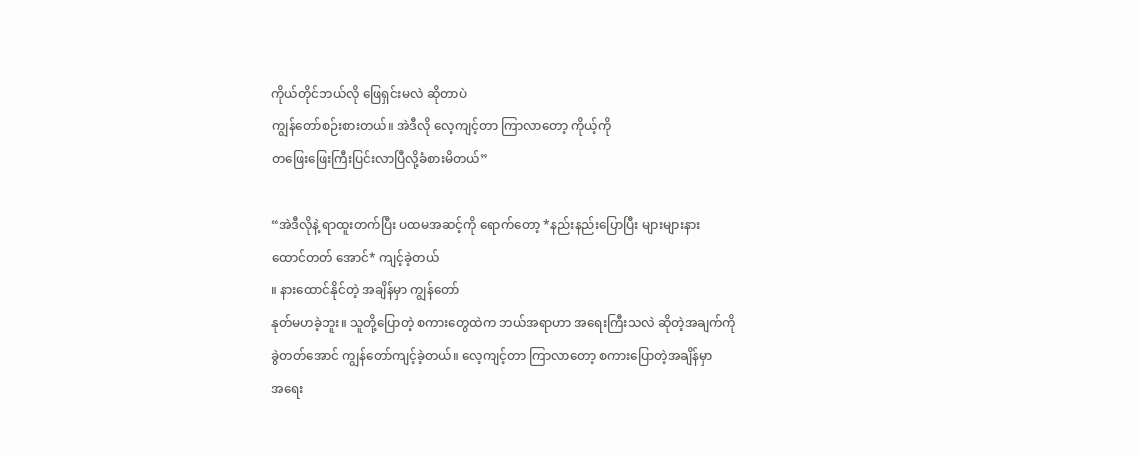ကိုယ်တိုင်ဘယ်လို ဖြေရှင်းမလဲ ဆိုတာပဲ
ကျွန်တော်စဉ်းစားတယ်။ အဲဒီလို လေ့ကျင့်တာ ကြာလာတော့ ကိုယ့်ကို
တဖြေးဖြေးကြီးပြင်းလာပြီလို့ခံစားမိတယ်”

“အဲဒီလိုနဲ့ ရာထူးတက်ပြီး ပထမအဆင့်ကို ရောက်တော့ *နည်းနည်းပြောပြီး များများနား
ထောင်တတ် အောင်* ကျင့်ခဲ့တယ်
။ နားထောင်နိုင်တဲ့ အချိန်မှာ ကျွန်တော်
နုတ်မဟခဲ့ဘူး။ သူတို့ပြောတဲ့ စကားတွေထဲက ဘယ်အရာဟာ အရေးကြီးသလဲ ဆိုတဲ့အချက်ကို
ခွဲတတ်အောင် ကျွန်တော်ကျင့်ခဲ့တယ်။ လေ့ကျင့်တာ ကြာလာတော့ စကားပြောတဲ့အချိန်မှာ
အရေး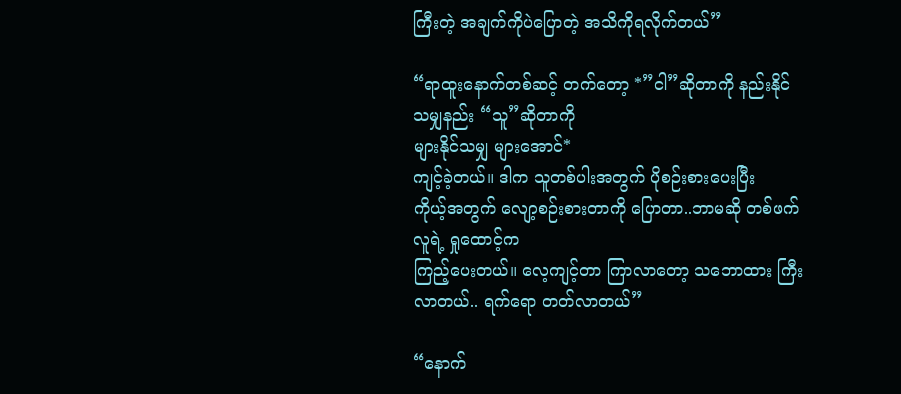ကြီးတဲ့ အချက်ကိုပဲပြောတဲ့ အသိကိုရလိုက်တယ်”

“ရာထူးနောက်တစ်ဆင့် တက်တော့ *”ငါ”ဆိုတာကို နည်းနိုင်သမျှနည်း “သူ”ဆိုတာကို
များနိုင်သမျှ များအောင်*
ကျင့်ခဲ့တယ်။ ဒါက သူတစ်ပါးအတွက် ပိုစဉ်းစားပေးပြီး
ကိုယ့်အတွက် လျော့စဉ်းစားတာကို ပြောတာ..ဘာမဆို တစ်ဖက်လူရဲ့ ရှုထောင့်က
ကြည့်ပေးတယ်။ လေ့ကျင့်တာ ကြာလာတော့ သဘောထား ကြီးလာတယ်.. ရက်ရော တတ်လာတယ်”

“နောက်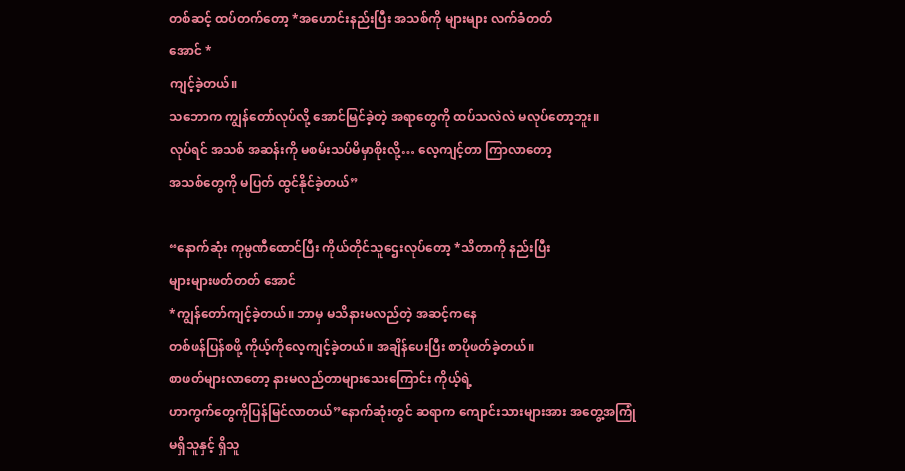တစ်ဆင့် ထပ်တက်တော့ *အဟောင်းနည်းပြီး အသစ်ကို များများ လက်ခံတတ်
အောင် *
ကျင့်ခဲ့တယ်။
သဘောက ကျွန်တော်လုပ်လို့ အောင်မြင်ခဲ့တဲ့ အရာတွေကို ထပ်သလဲလဲ မလုပ်တော့ဘူး။
လုပ်ရင် အသစ် အဆန်းကို မစမ်းသပ်မိမှာစိုးလို့… လေ့ကျင့်တာ ကြာလာတော့
အသစ်တွေကို မပြတ် ထွင်နိုင်ခဲ့တယ်”

“နောက်ဆုံး ကုမ္ပဏီထောင်ပြီး ကိုယ်တိုင်သူဌေးလုပ်တော့ *သိတာကို နည်းပြီး
များများဖတ်တတ် အောင်
*ကျွန်တော်ကျင့်ခဲ့တယ်။ ဘာမှ မသိနားမလည်တဲ့ အဆင့်ကနေ
တစ်ဖန်ပြန်စဖို့ ကိုယ့်ကိုလေ့ကျင့်ခဲ့တယ်။ အချိန်ပေးပြီး စာပိုဖတ်ခဲ့တယ်။
စာဖတ်များလာတော့ နားမလည်တာများသေးကြောင်း ကိုယ့်ရဲ့
ဟာကွက်တွေကိုပြန်မြင်လာတယ်”နောက်ဆုံးတွင် ဆရာက ကျောင်းသားများအား အတွေ့အကြုံ
မရှိသူနှင့် ရှိသူ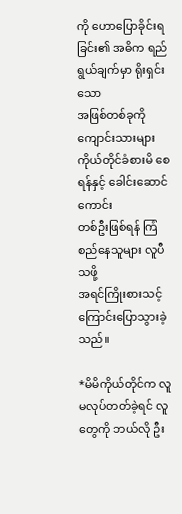ကို ဟောပြောခိုင်းရခြင်း၏ အဓိက ရည်ရွယ်ချက်မှာ ရိုးရှင်းသော
အဖြစ်တစ်ခုကို ကျောင်းသားများ ကိုယ်တိုင်ခံစားမိ စေရန်နှင့် ခေါင်းဆောင် ကောင်း
တစ်ဦးဖြစ်ရန် ကြံစည်နေသူများ လူပီသဖို့
အရင်ကြိုးစားသင့်ကြောင်းပြောသွားခဲ့သည်။

*မိမိကိုယ်တိုင်က လူမလုပ်တတ်ခဲ့ရင် လူတွေကို ဘယ်လို ဦး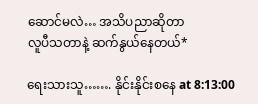ဆောင်မလဲ… အသိပညာဆိုတာ
လူပီသတာနဲ့ ဆက်နွယ်နေတယ်*

ရေးသားသူ……. နိုင်းနိုင်းစနေ at 8:13:00